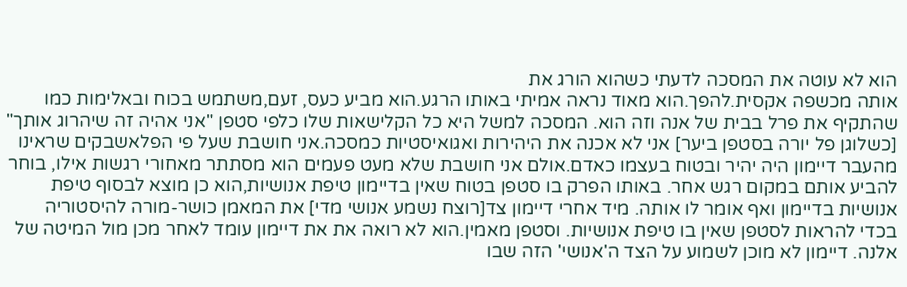הוא לא עוטה את המסכה לדעתי כשהוא הורג את
אותה מכשפה אקסית.להפך.הוא מאוד נראה אמיתי באותו הרגע.הוא מביע כעס, זעם,משתמש בכוח ובאלימות כמו שהתקיף את פרל בבית של אנה וזה הוא. המסכה למשל היא כל הקלישאות שלו כלפי סטפן "אני אהיה זה שיהרוג אותך" [כשלוגן פל יורה בסטפן ביער] אני לא אכנה את היהירות ואגואיסטיות כמסכה.אני חושבת שעל פי הפלאשבקים שראינו מהעבר דיימון היה יהיר ובטוח בעצמו כאדם.אולם אני חושבת שלא מעט פעמים הוא מסתתר מאחורי רגשות אילו, בוחר להביע אותם במקום רגש אחר. באותו הפרק בו סטפן בטוח שאין בדיימון טיפת אנושיות,הוא כן מוצא לבסוף טיפת אנושיות בדיימון ואף אומר לו אותה. מיד אחרי דיימון צד[רוצח נשמע אנושי מדי] את המאמן כושר-מורה להיסטוריה בכדי להראות לסטפן שאין בו טיפת אנושיות. וסטפן מאמין.הוא לא רואה את את דיימון עומד לאחר מכן מול המיטה של אלנה. דיימון לא מוכן לשמוע על הצד ה'אנושי' הזה שבו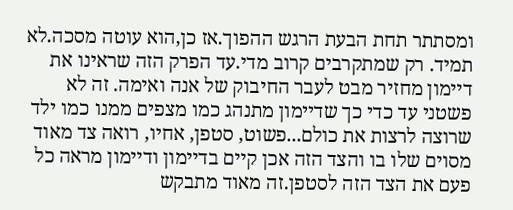ומסתתר תחת הבעת הרגש ההפוך.אז כן,הוא עוטה מסכה.לא תמיד. רק שמתקרבים קרוב מדי.עד הפרק הזה שראינו את דיימון מחזיר מבט לעבר החיבוק של אנה ואימה. זה לא פשטני עד כדי כך שדיימון מתנהג כמו מצפים ממנו כמו ילד שרוצה לרצות את כולם...פשוט, סטפן, אחיו, רואה צד מאוד מסוים שלו בו והצד הזה אכן קיים בדיימון ודיימון מראה כל פעם את הצד הזה לסטפן.זה מאוד מתבקש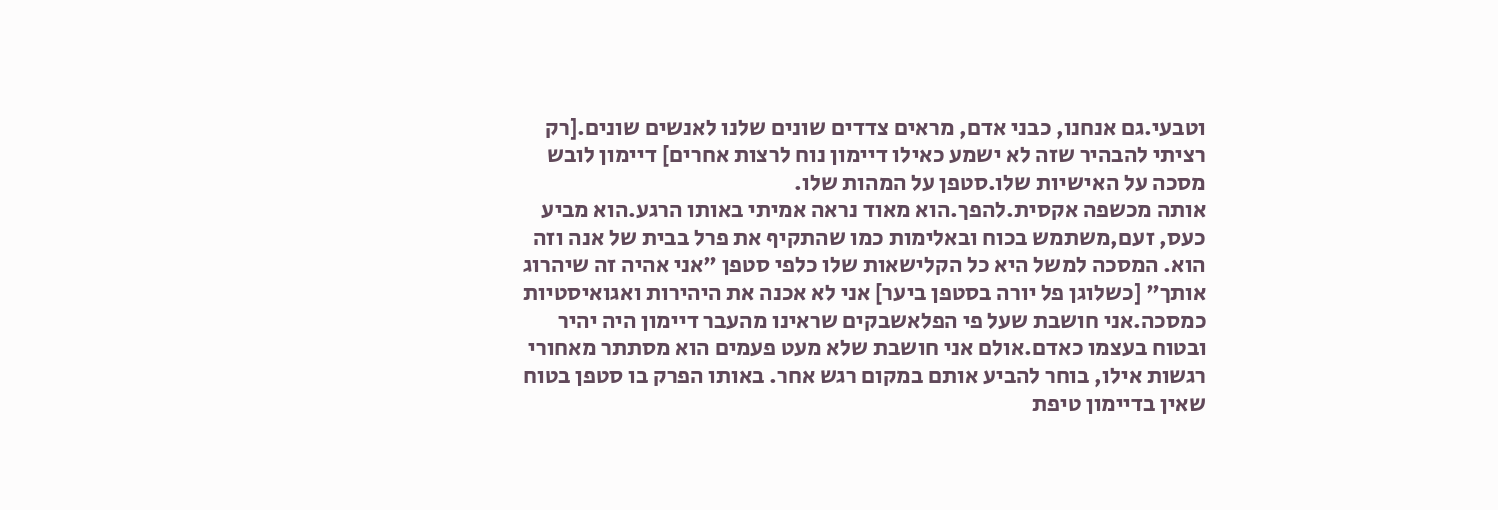וטבעי.גם אנחנו, כבני אדם, מראים צדדים שונים שלנו לאנשים שונים.[רק רציתי להבהיר שזה לא ישמע כאילו דיימון נוח לרצות אחרים] דיימון לובש מסכה על האישיות שלו.סטפן על המהות שלו.
אותה מכשפה אקסית.להפך.הוא מאוד נראה אמיתי באותו הרגע.הוא מביע כעס, זעם,משתמש בכוח ובאלימות כמו שהתקיף את פרל בבית של אנה וזה הוא. המסכה למשל היא כל הקלישאות שלו כלפי סטפן "אני אהיה זה שיהרוג אותך" [כשלוגן פל יורה בסטפן ביער] אני לא אכנה את היהירות ואגואיסטיות כמסכה.אני חושבת שעל פי הפלאשבקים שראינו מהעבר דיימון היה יהיר ובטוח בעצמו כאדם.אולם אני חושבת שלא מעט פעמים הוא מסתתר מאחורי רגשות אילו, בוחר להביע אותם במקום רגש אחר. באותו הפרק בו סטפן בטוח שאין בדיימון טיפת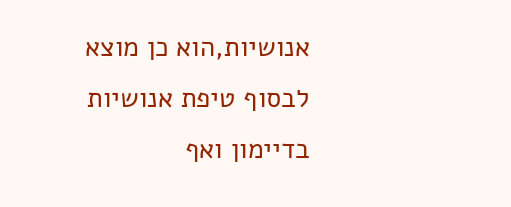אנושיות,הוא כן מוצא לבסוף טיפת אנושיות בדיימון ואף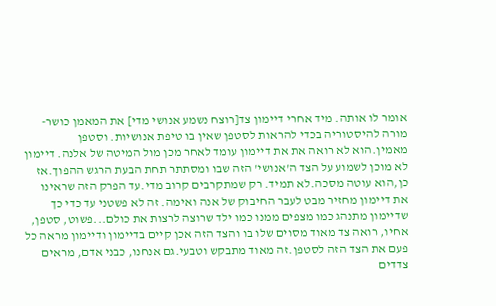אומר לו אותה. מיד אחרי דיימון צד[רוצח נשמע אנושי מדי] את המאמן כושר-מורה להיסטוריה בכדי להראות לסטפן שאין בו טיפת אנושיות. וסטפן מאמין.הוא לא רואה את את דיימון עומד לאחר מכן מול המיטה של אלנה. דיימון לא מוכן לשמוע על הצד ה'אנושי' הזה שבו ומסתתר תחת הבעת הרגש ההפוך.אז כן,הוא עוטה מסכה.לא תמיד. רק שמתקרבים קרוב מדי.עד הפרק הזה שראינו את דיימון מחזיר מבט לעבר החיבוק של אנה ואימה. זה לא פשטני עד כדי כך שדיימון מתנהג כמו מצפים ממנו כמו ילד שרוצה לרצות את כולם...פשוט, סטפן, אחיו, רואה צד מאוד מסוים שלו בו והצד הזה אכן קיים בדיימון ודיימון מראה כל פעם את הצד הזה לסטפן.זה מאוד מתבקש וטבעי.גם אנחנו, כבני אדם, מראים צדדים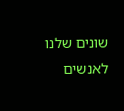שונים שלנו לאנשים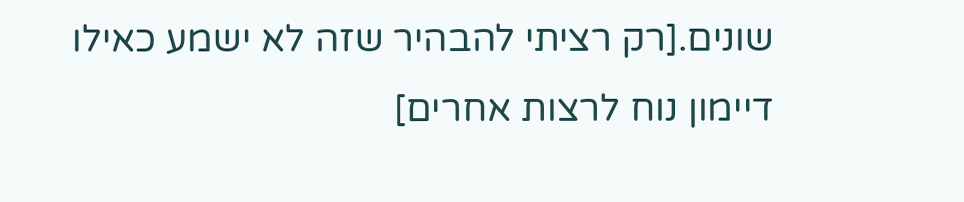שונים.[רק רציתי להבהיר שזה לא ישמע כאילו דיימון נוח לרצות אחרים]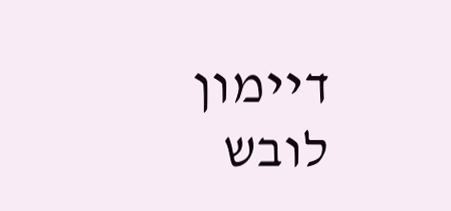דיימון לובש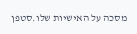מסכה על האישיות שלו.סטפן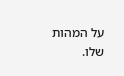על המהות שלו.